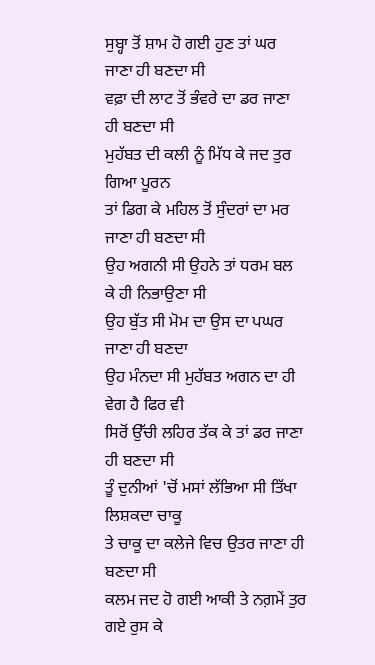ਸੁਬ੍ਹਾ ਤੋਂ ਸ਼ਾਮ ਹੋ ਗਈ ਹੁਣ ਤਾਂ ਘਰ ਜਾਣਾ ਹੀ ਬਣਦਾ ਸੀ
ਵਫ਼ਾ ਦੀ ਲਾਟ ਤੋਂ ਭੰਵਰੇ ਦਾ ਡਰ ਜਾਣਾ ਹੀ ਬਣਦਾ ਸੀ
ਮੁਹੱਬਤ ਦੀ ਕਲੀ ਨੂੰ ਮਿੱਧ ਕੇ ਜਦ ਤੁਰ ਗਿਆ ਪੂਰਨ
ਤਾਂ ਡਿਗ ਕੇ ਮਹਿਲ ਤੋਂ ਸੁੰਦਰਾਂ ਦਾ ਮਰ ਜਾਣਾ ਹੀ ਬਣਦਾ ਸੀ
ਉਹ ਅਗਨੀ ਸੀ ਉਹਨੇ ਤਾਂ ਧਰਮ ਬਲ ਕੇ ਹੀ ਨਿਭਾਉਣਾ ਸੀ
ਉਹ ਬੁੱਤ ਸੀ ਮੋਮ ਦਾ ਉਸ ਦਾ ਪਘਰ ਜਾਣਾ ਹੀ ਬਣਦਾ
ਉਹ ਮੰਨਦਾ ਸੀ ਮੁਹੱਬਤ ਅਗਨ ਦਾ ਹੀ ਵੇਗ ਹੈ ਫਿਰ ਵੀ
ਸਿਰੋਂ ਉੱਚੀ ਲਹਿਰ ਤੱਕ ਕੇ ਤਾਂ ਡਰ ਜਾਣਾ ਹੀ ਬਣਦਾ ਸੀ
ਤੂੰ ਦੁਨੀਆਂ 'ਚੋਂ ਮਸਾਂ ਲੱਭਿਆ ਸੀ ਤਿੱਖਾ ਲਿਸ਼ਕਦਾ ਚਾਕੂ
ਤੇ ਚਾਕੂ ਦਾ ਕਲੇਜੇ ਵਿਚ ਉਤਰ ਜਾਣਾ ਹੀ ਬਣਦਾ ਸੀ
ਕਲਮ ਜਦ ਹੋ ਗਈ ਆਕੀ ਤੇ ਨਗ਼ਮੇਂ ਤੁਰ ਗਏ ਰੁਸ ਕੇ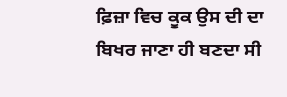ਫ਼ਿਜ਼ਾ ਵਿਚ ਕੂਕ ਉਸ ਦੀ ਦਾ ਬਿਖਰ ਜਾਣਾ ਹੀ ਬਣਦਾ ਸੀ